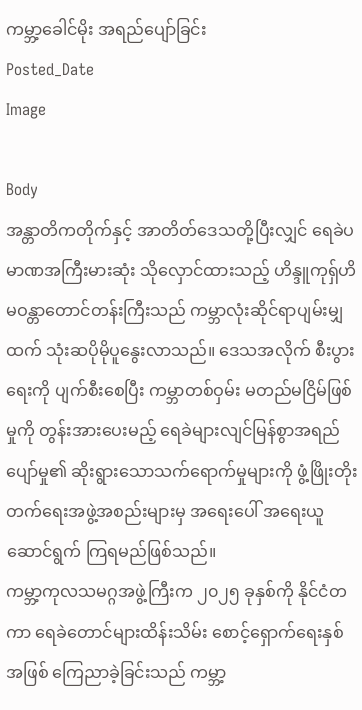ကမ္ဘာ့ခေါင်မိုး အရည်ပျော်ခြင်း
Posted_Date
Image

Body
အန္တာတိကတိုက်နှင့် အာတိတ်ဒေသတို့ပြီးလျှင် ရေခဲပမာဏအကြီးမားဆုံး သိုလှောင်ထားသည့် ဟိန္ဒူကုရှ်ဟိမဝန္တာတောင်တန်းကြီးသည် ကမ္ဘာလုံးဆိုင်ရာပျမ်းမျှထက် သုံးဆပိုမိုပူနွေးလာသည်။ ဒေသအလိုက် စီးပွားရေးကို ပျက်စီးစေပြီး ကမ္ဘာတစ်ဝှမ်း မတည်မငြိမ်ဖြစ်မှုကို တွန်းအားပေးမည့် ရေခဲများလျင်မြန်စွာအရည်ပျော်မှု၏ ဆိုးရွားသောသက်ရောက်မှုများကို ဖွံ့ဖြိုးတိုးတက်ရေးအဖွဲ့အစည်းများမှ အရေးပေါ် အရေးယူဆောင်ရွက် ကြရမည်ဖြစ်သည်။
ကမ္ဘာ့ကုလသမဂ္ဂအဖွဲ့ကြီးက ၂၀၂၅ ခုနှစ်ကို နိုင်ငံတကာ ရေခဲတောင်များထိန်းသိမ်း စောင့်ရှောက်ရေးနှစ်အဖြစ် ကြေညာခဲ့ခြင်းသည် ကမ္ဘာ့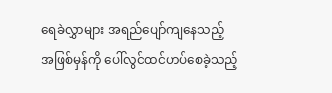ရေခဲလွှာများ အရည်ပျော်ကျနေသည့် အဖြစ်မှန်ကို ပေါ်လွင်ထင်ဟပ်စေခဲ့သည့်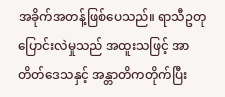အခိုက်အတန့်ဖြစ်ပေသည်။ ရာသီဥတုပြောင်းလဲမှုသည် အထူးသဖြင့် အာတိတ်ဒေသနှင့် အန္တာတိကတိုက်ပြီး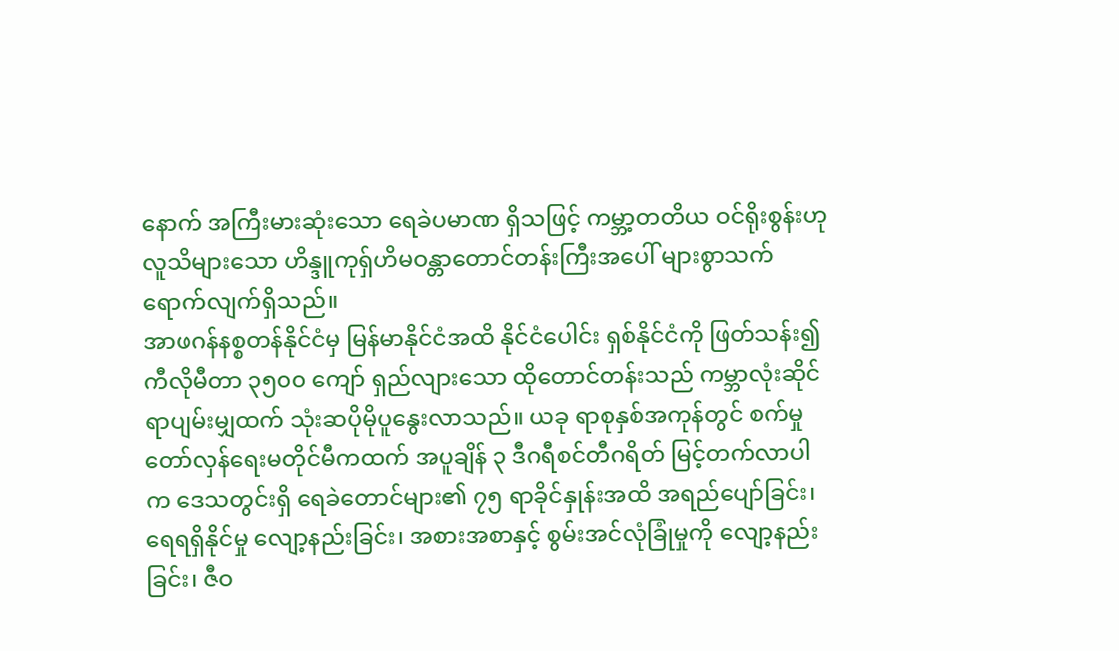နောက် အကြီးမားဆုံးသော ရေခဲပမာဏ ရှိသဖြင့် ကမ္ဘာ့တတိယ ဝင်ရိုးစွန်းဟုလူသိများသော ဟိန္ဒူကုရှ်ဟိမဝန္တာတောင်တန်းကြီးအပေါ် များစွာသက်ရောက်လျက်ရှိသည်။
အာဖဂန်နစ္စတန်နိုင်ငံမှ မြန်မာနိုင်ငံအထိ နိုင်ငံပေါင်း ရှစ်နိုင်ငံကို ဖြတ်သန်း၍ ကီလိုမီတာ ၃၅၀၀ ကျော် ရှည်လျားသော ထိုတောင်တန်းသည် ကမ္ဘာလုံးဆိုင်ရာပျမ်းမျှထက် သုံးဆပိုမိုပူနွေးလာသည်။ ယခု ရာစုနှစ်အကုန်တွင် စက်မှုတော်လှန်ရေးမတိုင်မီကထက် အပူချိန် ၃ ဒီဂရီစင်တီဂရိတ် မြင့်တက်လာပါက ဒေသတွင်းရှိ ရေခဲတောင်များ၏ ၇၅ ရာခိုင်နှုန်းအထိ အရည်ပျော်ခြင်း၊ ရေရရှိနိုင်မှု လျော့နည်းခြင်း၊ အစားအစာနှင့် စွမ်းအင်လုံခြုံမှုကို လျော့နည်းခြင်း၊ ဇီဝ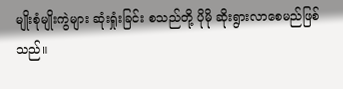မျိုးစုံမျိုးကွဲများ ဆုံးရှုံးခြင်း စသည်တို့ ပိုမို ဆိုးရွားလာစေမည်ဖြစ်သည်။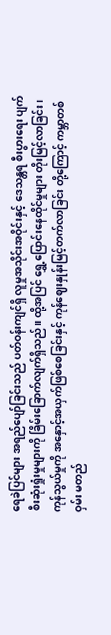ရေခဲပြင်များ အရည်ပျော်ခြင်းသည် ပတ်ဝန်းကျင်ရှိ လူမှုအသိုင်းအဝိုင်းနှင့် ဒေသန္တရ စီးပွားရေး ပျက်စီးဆုံးရှုံးမှုများကို ခြိမ်းခြောက်လျက်ရှိသည်။ ထို့အပြင် ရွှေ့ပြောင်းနေထိုင်မှုများ တိုးမြင့်လာခြင်း၊ ကုန်သွယ်မှုကို အနှောင့်အယှက်ဖြစ်စေခြင်းနှင့် ကုန်ဈေးနှုန်းမြင့်တက်လာခြင်း တို့ကြောင့် ကမ္ဘာတစ်ဝှမ်း မတည်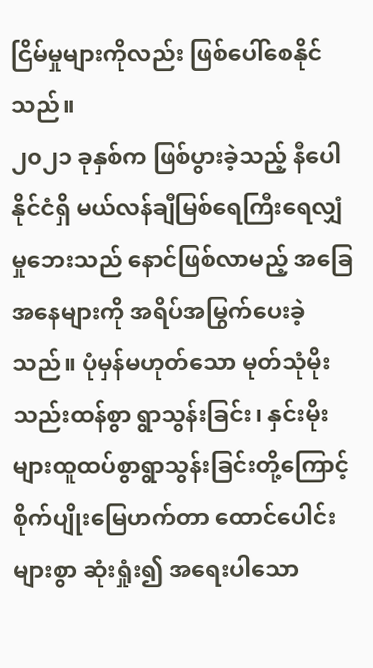ငြိမ်မှုများကိုလည်း ဖြစ်ပေါ်စေနိုင်သည်။
၂၀၂၁ ခုနှစ်က ဖြစ်ပွားခဲ့သည့် နီပေါနိုင်ငံရှိ မယ်လန်ချီမြစ်ရေကြီးရေလျှံမှုဘေးသည် နောင်ဖြစ်လာမည့် အခြေအနေများကို အရိပ်အမြွက်ပေးခဲ့သည်။ ပုံမှန်မဟုတ်သော မုတ်သုံမိုး သည်းထန်စွာ ရွာသွန်းခြင်း၊ နှင်းမိုးများထူထပ်စွာရွာသွန်းခြင်းတို့ကြောင့် စိုက်ပျိုးမြေဟက်တာ ထောင်ပေါင်းများစွာ ဆုံးရှုံး၍ အရေးပါသော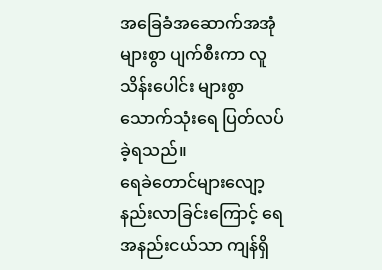အခြေခံအဆောက်အအုံများစွာ ပျက်စီးကာ လူသိန်းပေါင်း များစွာ သောက်သုံးရေ ပြတ်လပ် ခဲ့ရသည်။
ရေခဲတောင်များလျော့နည်းလာခြင်းကြောင့် ရေအနည်းငယ်သာ ကျန်ရှိ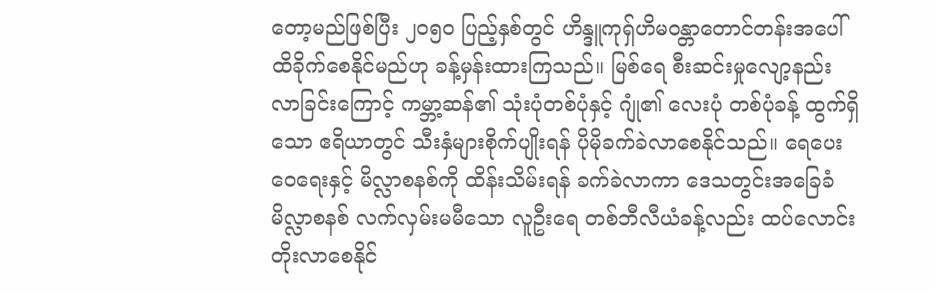တော့မည်ဖြစ်ပြီး ၂၀၅၀ ပြည့်နှစ်တွင် ဟိန္ဒူကုရှ်ဟိမဝန္တာတောင်တန်းအပေါ် ထိခိုက်စေနိုင်မည်ဟု ခန့်မှန်းထားကြသည်။ မြစ်ရေ စီးဆင်းမှုလျော့နည်းလာခြင်းကြောင့် ကမ္ဘာ့ဆန်၏ သုံးပုံတစ်ပုံနှင့် ဂျုံ၏ လေးပုံ တစ်ပုံခန့် ထွက်ရှိသော ဧရိယာတွင် သီးနှံများစိုက်ပျိုးရန် ပိုမိုခက်ခဲလာစေနိုင်သည်။ ရေပေးဝေရေးနှင့် မိလ္လာစနစ်ကို ထိန်းသိမ်းရန် ခက်ခဲလာကာ ဒေသတွင်းအခြေခံမိလ္လာစနစ် လက်လှမ်းမမီသော လူဦးရေ တစ်ဘီလီယံခန့်လည်း ထပ်လောင်း တိုးလာစေနိုင်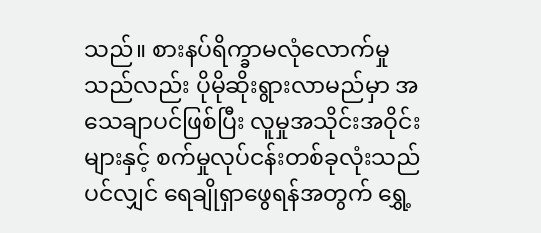သည်။ စားနပ်ရိက္ခာမလုံလောက်မှုသည်လည်း ပိုမိုဆိုးရွားလာမည်မှာ အသေချာပင်ဖြစ်ပြီး လူမှုအသိုင်းအဝိုင်းများနှင့် စက်မှုလုပ်ငန်းတစ်ခုလုံးသည်ပင်လျှင် ရေချိုရှာဖွေရန်အတွက် ရွှေ့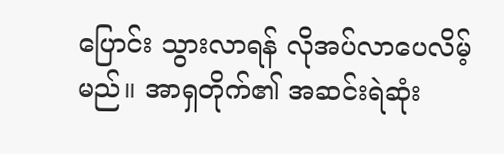ပြောင်း သွားလာရန် လိုအပ်လာပေလိမ့်မည်။ အာရှတိုက်၏ အဆင်းရဲဆုံး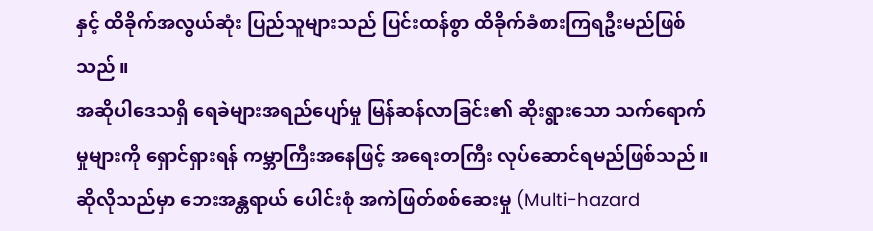နှင့် ထိခိုက်အလွယ်ဆုံး ပြည်သူများသည် ပြင်းထန်စွာ ထိခိုက်ခံစားကြရဦးမည်ဖြစ်သည်။
အဆိုပါဒေသရှိ ရေခဲများအရည်ပျော်မှု မြန်ဆန်လာခြင်း၏ ဆိုးရွားသော သက်ရောက်မှုများကို ရှောင်ရှားရန် ကမ္ဘာကြီးအနေဖြင့် အရေးတကြီး လုပ်ဆောင်ရမည်ဖြစ်သည်။ ဆိုလိုသည်မှာ ဘေးအန္တရာယ် ပေါင်းစုံ အကဲဖြတ်စစ်ဆေးမှု (Multi-hazard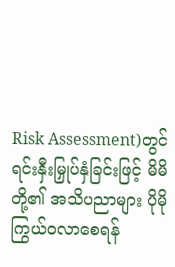Risk Assessment)တွင် ရင်းနှီးမြှုပ်နှံခြင်းဖြင့် မိမိတို့၏ အသိပညာများ ပိုမိုကြွယ်ဝလာစေရန်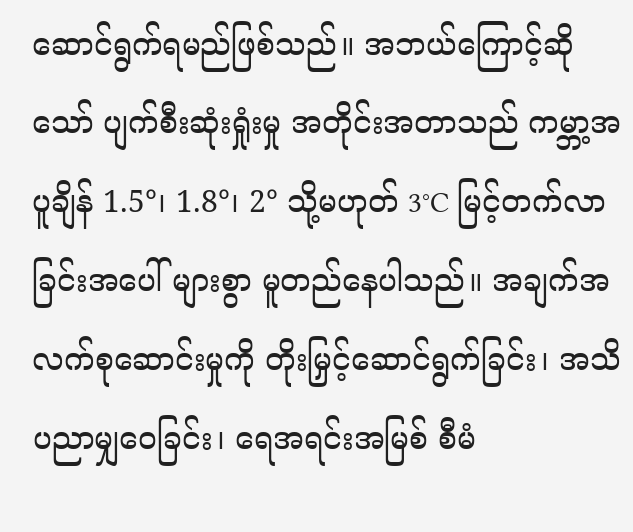ဆောင်ရွက်ရမည်ဖြစ်သည်။ အဘယ်ကြောင့်ဆိုသော် ပျက်စီးဆုံးရှုံးမှု အတိုင်းအတာသည် ကမ္ဘာ့အပူချိန် 1.5°၊ 1.8°၊ 2° သို့မဟုတ် 3°C မြင့်တက်လာခြင်းအပေါ် များစွာ မူတည်နေပါသည်။ အချက်အလက်စုဆောင်းမှုကို တိုးမြှင့်ဆောင်ရွက်ခြင်း၊ အသိပညာမျှဝေခြင်း၊ ရေအရင်းအမြစ် စီမံ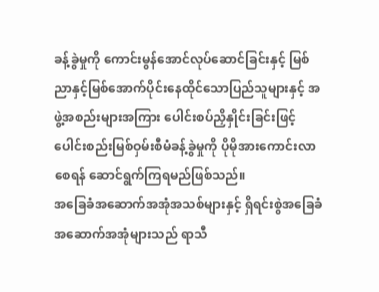ခန့်ခွဲမှုကို ကောင်းမွန်အောင်လုပ်ဆောင်ခြင်းနှင့် မြစ်ညာနှင့်မြစ်အောက်ပိုင်းနေထိုင်သောပြည်သူများနှင့် အဖွဲ့အစည်းများအကြား ပေါင်းစပ်ညှိနှိုင်းခြင်းဖြင့် ပေါင်းစည်းမြစ်ဝှမ်းစီမံခန့်ခွဲမှုကို ပိုမိုအားကောင်းလာစေရန် ဆောင်ရွက်ကြရမည်ဖြစ်သည်။
အခြေခံအဆောက်အအုံအသစ်များနှင့် ရှိရင်းစွဲအခြေခံအဆောက်အအုံများသည် ရာသီ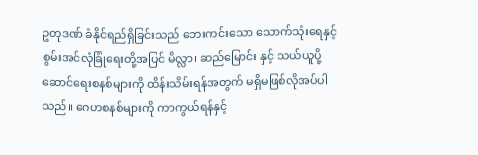ဥတုဒဏ် ခံနိုင်ရည်ရှိခြင်းသည် ဘေးကင်းသော သောက်သုံးရေနှင့် စွမ်းအင်လုံခြုံရေးတို့အပြင် မိလ္လာ၊ ဆည်မြောင်း နှင့် သယ်ယူပို့ဆောင်ရေးစနစ်များကို ထိန်းသိမ်းရန်အတွက် မရှိမဖြစ်လိုအပ်ပါသည်။ ဂေဟစနစ်များကို ကာကွယ်ရန်နှင့်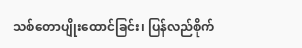သစ်တောပျိုးထောင်ခြင်း၊ ပြန်လည်စိုက်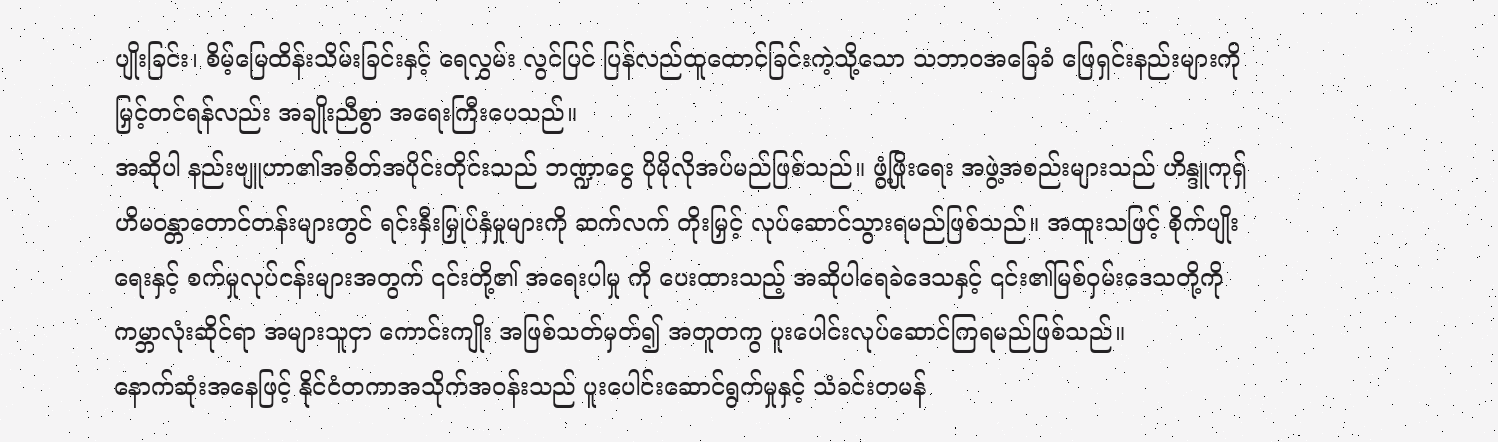ပျိုးခြင်း၊ စိမ့်မြေထိန်းသိမ်းခြင်းနှင့် ရေလွှမ်း လွင်ပြင် ပြန်လည်ထူထောင်ခြင်းကဲ့သို့သော သဘာဝအခြေခံ ဖြေရှင်းနည်းများကို မြှင့်တင်ရန်လည်း အချိုးညီစွာ အရေးကြီးပေသည်။
အဆိုပါ နည်းဗျူဟာ၏အစိတ်အပိုင်းတိုင်းသည် ဘဏ္ဍာငွေ ပိုမိုလိုအပ်မည်ဖြစ်သည်။ ဖွံ့ဖြိုးရေး အဖွဲ့အစည်းများသည် ဟိန္ဒူကုရှ်ဟိမဝန္တာတောင်တန်းများတွင် ရင်းနှီးမြှုပ်နှံမှုများကို ဆက်လက် တိုးမြှင့် လုပ်ဆောင်သွားရမည်ဖြစ်သည်။ အထူးသဖြင့် စိုက်ပျိုးရေးနှင့် စက်မှုလုပ်ငန်းများအတွက် ၎င်းတို့၏ အရေးပါမှု ကို ပေးထားသည့် အဆိုပါရေခဲဒေသနှင့် ၎င်း၏မြစ်ဝှမ်းဒေသတို့ကို ကမ္ဘာလုံးဆိုင်ရာ အများသူငှာ ကောင်းကျိုး အဖြစ်သတ်မှတ်၍ အတူတကွ ပူးပေါင်းလုပ်ဆောင်ကြရမည်ဖြစ်သည်။
နောက်ဆုံးအနေဖြင့် နိုင်ငံတကာအသိုက်အဝန်းသည် ပူးပေါင်းဆောင်ရွက်မှုနှင့် သံခင်းတမန်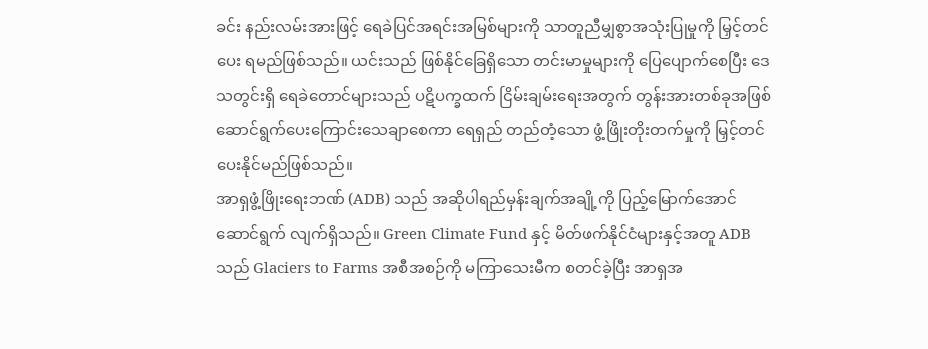ခင်း နည်းလမ်းအားဖြင့် ရေခဲပြင်အရင်းအမြစ်များကို သာတူညီမျှစွာအသုံးပြုမှုကို မြှင့်တင်ပေး ရမည်ဖြစ်သည်။ ယင်းသည် ဖြစ်နိုင်ခြေရှိသော တင်းမာမှုများကို ပြေပျောက်စေပြီး ဒေသတွင်းရှိ ရေခဲတောင်များသည် ပဋိပက္ခထက် ငြိမ်းချမ်းရေးအတွက် တွန်းအားတစ်ခုအဖြစ် ဆောင်ရွက်ပေးကြောင်းသေချာစေကာ ရေရှည် တည်တံ့သော ဖွံ့ဖြိုးတိုးတက်မှုကို မြှင့်တင်ပေးနိုင်မည်ဖြစ်သည်။
အာရှဖွံ့ဖြိုးရေးဘဏ် (ADB) သည် အဆိုပါရည်မှန်းချက်အချို့ကို ပြည့်မြောက်အောင် ဆောင်ရွက် လျက်ရှိသည်။ Green Climate Fund နှင့် မိတ်ဖက်နိုင်ငံများနှင့်အတူ ADB သည် Glaciers to Farms အစီအစဉ်ကို မကြာသေးမီက စတင်ခဲ့ပြီး အာရှအ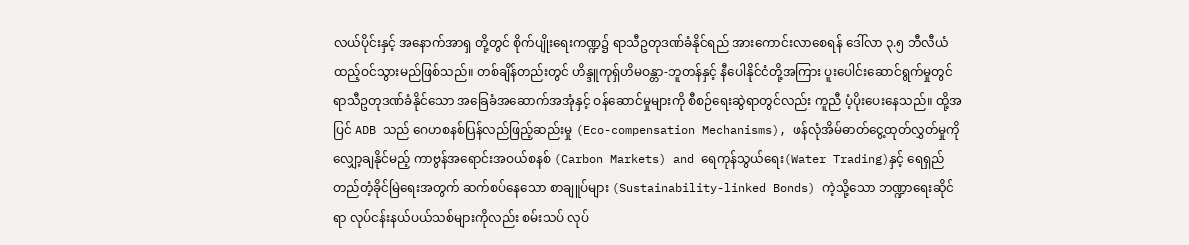လယ်ပိုင်းနှင့် အနောက်အာရှ တို့တွင် စိုက်ပျိုးရေးကဏ္ဍ၌ ရာသီဥတုဒဏ်ခံနိုင်ရည် အားကောင်းလာစေရန် ဒေါ်လာ ၃.၅ ဘီလီယံ ထည့်ဝင်သွားမည်ဖြစ်သည်။ တစ်ချိန်တည်းတွင် ဟိန္ဒူကုရှ်ဟိမဝန္တာ-ဘူတန်နှင့် နီပေါနိုင်ငံတို့အကြား ပူးပေါင်းဆောင်ရွက်မှုတွင် ရာသီဥတုဒဏ်ခံနိုင်သော အခြေခံအဆောက်အအုံနှင့် ဝန်ဆောင်မှုများကို စီစဉ်ရေးဆွဲရာတွင်လည်း ကူညီ ပံ့ပိုးပေးနေသည်။ ထို့အပြင် ADB သည် ဂေဟစနစ်ပြန်လည်ဖြည့်ဆည်းမှု (Eco-compensation Mechanisms), ဖန်လုံအိမ်ဓာတ်ငွေ့ထုတ်လွှတ်မှုကို လျှော့ချနိုင်မည့် ကာဗွန်အရောင်းအဝယ်စနစ် (Carbon Markets) and ရေကုန်သွယ်ရေး(Water Trading)နှင့် ရေရှည်တည်တံ့ခိုင်မြဲရေးအတွက် ဆက်စပ်နေသော စာချူပ်များ (Sustainability-linked Bonds) ကဲ့သို့သော ဘဏ္ဍာရေးဆိုင်ရာ လုပ်ငန်းနယ်ပယ်သစ်များကိုလည်း စမ်းသပ် လုပ်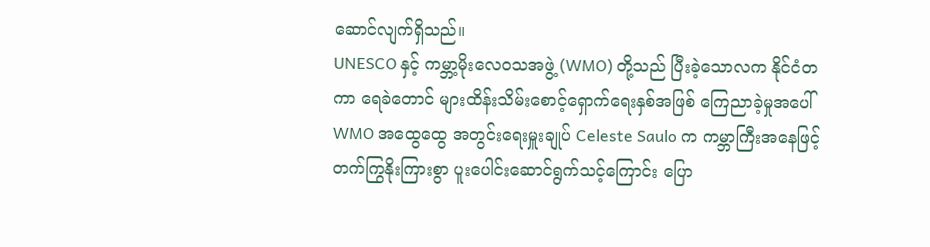ဆောင်လျက်ရှိသည်။
UNESCO နှင့် ကမ္ဘာ့မိုးလေဝသအဖွဲ့ (WMO) တို့သည် ပြီးခဲ့သောလက နိုင်ငံတကာ ရေခဲတောင် များထိန်းသိမ်းစောင့်ရှောက်ရေးနှစ်အဖြစ် ကြေညာခဲ့မှုအပေါ် WMO အထွေထွေ အတွင်းရေးမှူးချုပ် Celeste Saulo က ကမ္ဘာကြီးအနေဖြင့် တက်ကြွနိုးကြားစွာ ပူးပေါင်းဆောင်ရွက်သင့်ကြောင်း ပြော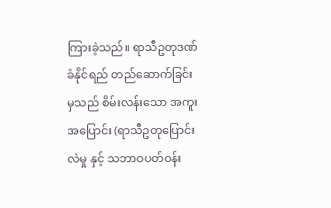ကြားခဲ့သည်။ ရာသီဥတုဒဏ်ခံနိုင်ရည် တည်ဆောက်ခြင်းမှသည် စိမ်းလန်းသော အကူးအပြောင်း (ရာသီဥတုပြောင်းလဲမှု နှင့် သဘာဝပတ်ဝန်း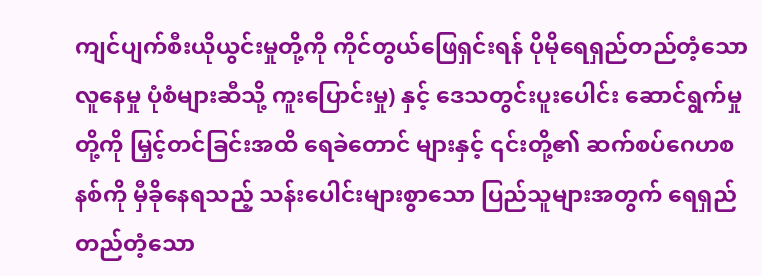ကျင်ပျက်စီးယိုယွင်းမှုတို့ကို ကိုင်တွယ်ဖြေရှင်းရန် ပိုမိုရေရှည်တည်တံ့သော လူနေမှု ပုံစံများဆီသို့ ကူးပြောင်းမှု) နှင့် ဒေသတွင်းပူးပေါင်း ဆောင်ရွက်မှုတို့ကို မြှင့်တင်ခြင်းအထိ ရေခဲတောင် များနှင့် ၎င်းတို့၏ ဆက်စပ်ဂေဟစနစ်ကို မှီခိုနေရသည့် သန်းပေါင်းများစွာသော ပြည်သူများအတွက် ရေရှည်တည်တံ့သော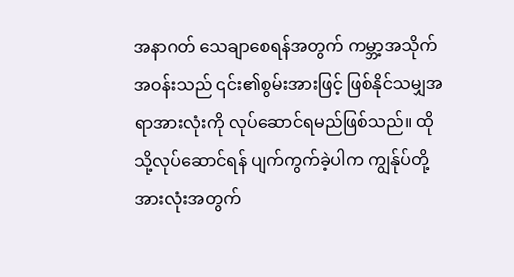အနာဂတ် သေချာစေရန်အတွက် ကမ္ဘာ့အသိုက်အဝန်းသည် ၎င်း၏စွမ်းအားဖြင့် ဖြစ်နိုင်သမျှအရာအားလုံးကို လုပ်ဆောင်ရမည်ဖြစ်သည်။ ထိုသို့လုပ်ဆောင်ရန် ပျက်ကွက်ခဲ့ပါက ကျွန်ုပ်တို့ အားလုံးအတွက်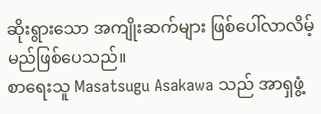ဆိုးရွားသော အကျိုးဆက်များ ဖြစ်ပေါ်လာလိမ့်မည်ဖြစ်ပေသည်။
စာရေးသူ Masatsugu Asakawa သည် အာရှဖွံ့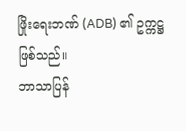ဖြိုးရေးဘဏ် (ADB) ၏ ဥက္ကဋ္ဌဖြစ်သည်။
ဘာသာပြန်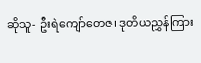ဆိုသူ- ဦးရဲကျော်တေဇ၊ ဒုတိယညွှန်ကြား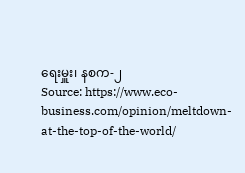ရေးမှူး၊ နစက-၂
Source: https://www.eco-business.com/opinion/meltdown-at-the-top-of-the-world/